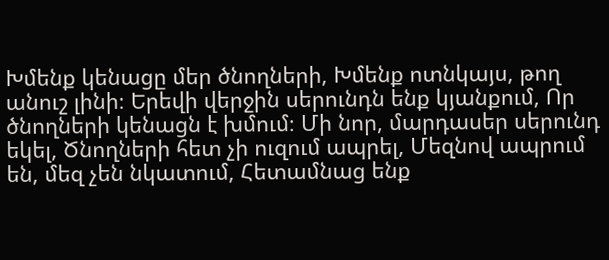Խմենք կենացը մեր ծնողների, Խմենք ոտնկայս, թող անուշ լինի։ Երեվի վերջին սերունդն ենք կյանքում, Որ ծնողների կենացն է խմում։ Մի նոր, մարդասեր սերունդ եկել, Ծնողների հետ չի ուզում ապրել, Մեզնով ապրում են, մեզ չեն նկատում, Հետամնաց ենք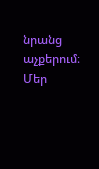նրանց աչքերում։ Մեր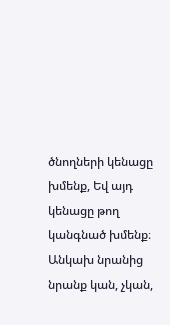ծնողների կենացը խմենք, Եվ այդ կենացը թող կանգնած խմենք։ Անկախ նրանից նրանք կան, չկան,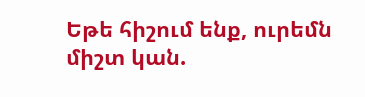Եթե հիշում ենք, ուրեմն միշտ կան.